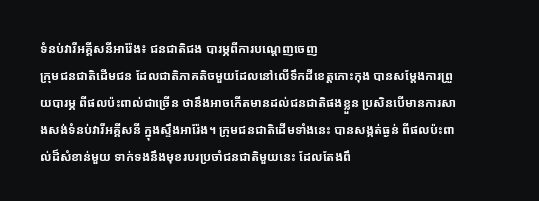ទំនប់វារីអគ្គីសនីអារ៉ែង៖ ជនជាតិជង បារម្ភពីការបណ្តេញចេញ
ក្រុមជនជាតិដើមជន ដែលជាតិភាគតិចមួយដែលនៅលើទឹកដីខេត្តកោះកុង បានសម្ដែងការព្រួយបារម្ភ ពីផលប៉ះពាល់ជាច្រើន ថានឹងអាចកើតមានដល់ជនជាតិផងខ្លួន ប្រសិនបើមានការសាងសង់ទំនប់វារីអគ្គីសនី ក្នុងស្ទឹងអារ៉ែង។ ក្រុមជនជាតិដើមទាំងនេះ បានសង្កត់ធ្ងន់ ពីផលប៉ះពាល់ដ៏សំខាន់មួយ ទាក់ទងនឹងមុខរបរប្រចាំជនជាតិមួយនេះ ដែលតែងពឹ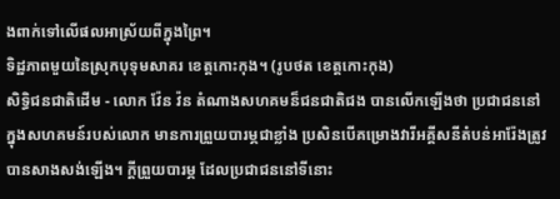ងពាក់ទៅលើផលអាស្រ័យពីក្នុងព្រៃ។
ទិដ្ឋភាពមួយនៃស្រុកបុទុមសាគរ ខេត្តកោះកុង។ (រូបថត ខេត្តកោះកុង)
សិទ្ធិជនជាតិដើម - លោក វ៉ែន វ៉ន តំណាងសហគមន៏ជនជាតិជង បានលើកឡើងថា ប្រជាជននៅក្នុងសហគមន៍របស់លោក មានការព្រួយបារម្ភជាខ្លាំង ប្រសិនបើគម្រោងវារីអគ្គីសនីតំបន់អារ៉ែងត្រូវបានសាងសង់ឡើង។ ក្តីព្រួយបារម្ភ ដែលប្រជាជននៅទីនោះ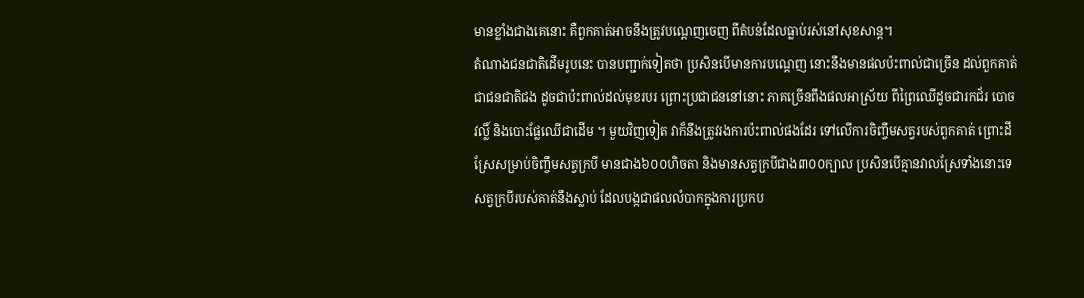មានខ្លាំងជាងគេនោះ គឺពួកគាត់អាចនឹងត្រូវបណ្តេញចេញ ពីតំបន់ដែលធ្លាប់រស់នៅសុខសាន្ត។
តំណាងជនជាតិដើមរូបនេះ បានបញ្ជាក់ទៀតថា ប្រសិនបើមានការបណ្តេញ នោះនឹងមានផលប៉ះពាល់ជាច្រើន ដល់ពួកគាត់ជាជនជាតិជង ដូចជាប៉ះពាល់ដល់មុខរបរ ព្រោះប្រជាជននៅនោះ ភាគច្រើនពឹងផលអាស្រ័យ ពីព្រៃឈើដូចជារកជ័រ បោចវល្លិ៍ និងបោះផ្លែឈើជាដើម ។ មួយវិញទៀត វាក៏នឹងត្រូវរងការប៉ះពាល់ផងដែរ ទៅលើការចិញ្ចឹមសត្វរបស់ពួកគាត់ ព្រោះដីស្រែសម្រាប់ចិញ្ចឹមសត្វក្របី មានជាង៦០០ហិចតា និងមានសត្វក្របីជាង៣០០ក្បាល ប្រសិនបើគ្មានវាលស្រែទាំងនោះទេ សត្វក្របីរបស់គាត់នឹងស្លាប់ ដែលបង្កជាផលលំបាកក្នុងការប្រកប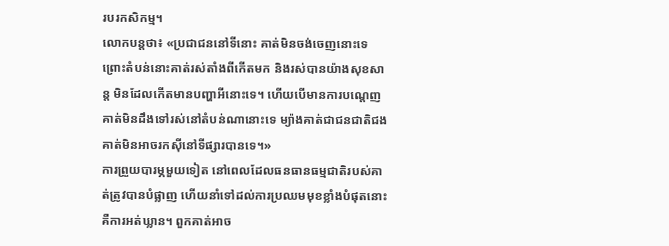របរកសិកម្ម។
លោកបន្តថា៖ «ប្រជាជននៅទីនោះ គាត់មិនចង់ចេញនោះទេ ព្រោះតំបន់នោះគាត់រស់តាំងពីកើតមក និងរស់បានយ៉ាងសុខសាន្ត មិនដែលកើតមានបញ្ហាអីនោះទេ។ ហើយបើមានការបណ្តេញ គាត់មិនដឹងទៅរស់នៅតំបន់ណានោះទេ ម្យ៉ាងគាត់ជាជនជាតិជង គាត់មិនអាចរកស៊ីនៅទីផ្សារបានទេ។»
ការព្រួយបារម្ភមួយទៀត នៅពេលដែលធនធានធម្មជាតិរបស់គាត់ត្រូវបានបំផ្លាញ ហើយនាំទៅដល់ការប្រឈមមុខខ្លាំងបំផុតនោះ គឺការអត់ឃ្លាន។ ពួកគាត់អាច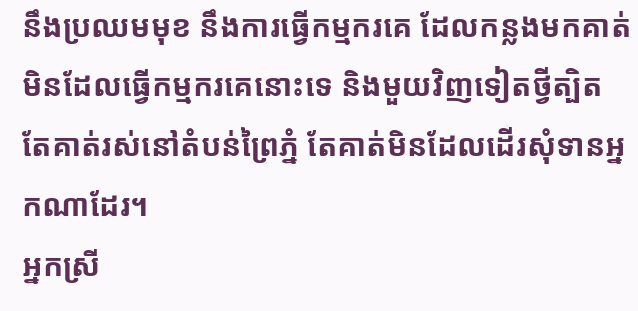នឹងប្រឈមមុខ នឹងការធ្វើកម្មករគេ ដែលកន្លងមកគាត់មិនដែលធ្វើកម្មករគេនោះទេ និងមួយវិញទៀតថ្វីត្បិតតែគាត់រស់នៅតំបន់ព្រៃភ្នំ តែគាត់មិនដែលដើរសុំទានអ្នកណាដែរ។
អ្នកស្រី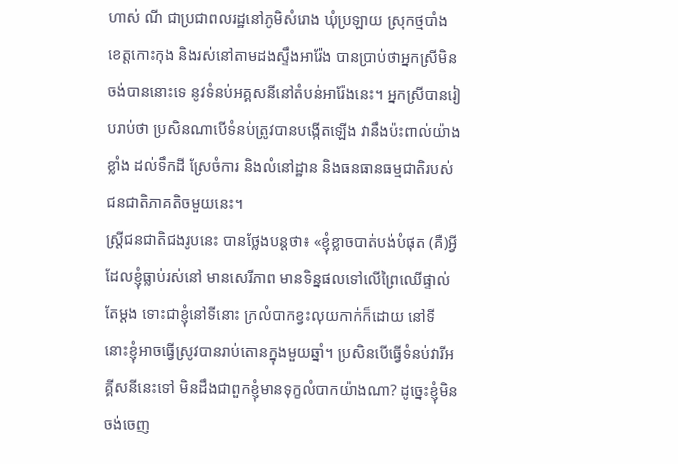ហាស់ ណី ជាប្រជាពលរដ្ឋនៅភូមិសំរោង ឃុំប្រឡាយ ស្រុកថ្មបាំង ខេត្តកោះកុង និងរស់នៅតាមដងស្ទឹងអារ៉ែង បានប្រាប់ថាអ្នកស្រីមិនចង់បាននោះទេ នូវទំនប់អគ្គសនីនៅតំបន់អារ៉ែងនេះ។ អ្នកស្រីបានរៀបរាប់ថា ប្រសិនណាបើទំនប់ត្រូវបានបង្កើតឡើង វានឹងប៉ះពាល់យ៉ាងខ្លាំង ដល់ទឹកដី ស្រែចំការ និងលំនៅដ្ឋាន និងធនធានធម្មជាតិរបស់ជនជាតិភាគតិចមួយនេះ។
ស្ត្រីជនជាតិជងរូបនេះ បានថ្លែងបន្តថា៖ «ខ្ញុំខ្លាចបាត់បង់បំផុត (គឺ)អ្វីដែលខ្ញុំធ្លាប់រស់នៅ មានសេរីភាព មានទិន្នផលទៅលើព្រៃឈើផ្ទាល់តែម្តង ទោះជាខ្ញុំនៅទីនោះ ក្រលំបាកខ្វះលុយកាក់ក៏ដោយ នៅទីនោះខ្ញុំអាចធ្វើស្រូវបានរាប់តោនក្នុងមួយឆ្នាំ។ ប្រសិនបើធ្វើទំនប់វារីអគ្គីសនីនេះទៅ មិនដឹងជាពួកខ្ញុំមានទុក្ខលំបាកយ៉ាងណា? ដូច្នេះខ្ញុំមិនចង់ចេញ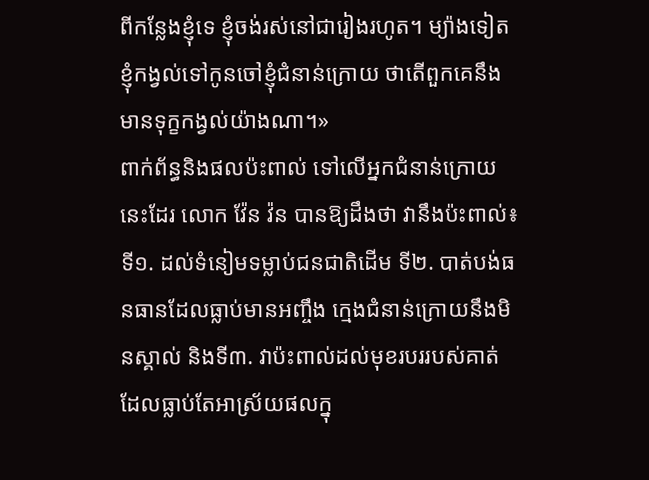ពីកន្លែងខ្ញុំទេ ខ្ញុំចង់រស់នៅជារៀងរហូត។ ម្យ៉ាងទៀត ខ្ញុំកង្វល់ទៅកូនចៅខ្ញុំជំនាន់ក្រោយ ថាតើពួកគេនឹងមានទុក្ខកង្វល់យ៉ាងណា។»
ពាក់ព័ន្ធនិងផលប៉ះពាល់ ទៅលើអ្នកជំនាន់ក្រោយនេះដែរ លោក វ៉ែន វ៉ន បានឱ្យដឹងថា វានឹងប៉ះពាល់៖ ទី១. ដល់ទំនៀមទម្លាប់ជនជាតិដើម ទី២. បាត់បង់ធនធានដែលធ្លាប់មានអញ្ចឹង ក្មេងជំនាន់ក្រោយនឹងមិនស្គាល់ និងទី៣. វាប៉ះពាល់ដល់មុខរបររបស់គាត់ ដែលធ្លាប់តែអាស្រ័យផលក្នុ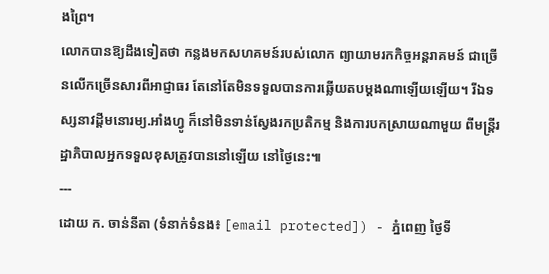ងព្រៃ។
លោកបានឱ្យដឹងទៀតថា កន្លងមកសហគមន៍របស់លោក ព្យាយាមរកកិច្ចអន្តរាគមន៍ ជាច្រើនលើកច្រើនសារពីអាជ្ញាធរ តែនៅតែមិនទទួលបានការឆ្លើយតបម្ដងណាឡើយឡើយ។ រីឯទស្សនាវដ្ដីមនោរម្យ.អាំងហ្វូ ក៏នៅមិនទាន់ស្វែងរកប្រតិកម្ម និងការបកស្រាយណាមួយ ពីមន្ត្រីរដ្ឋាភិបាលអ្នកទទួលខុសត្រូវបាននៅឡើយ នៅថ្ងៃនេះ៕
---
ដោយ ក. ចាន់នីតា (ទំនាក់ទំនង៖ [email protected]) - ភ្នំពេញ ថ្ងៃទី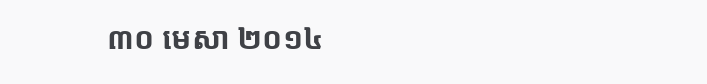៣០ មេសា ២០១៤